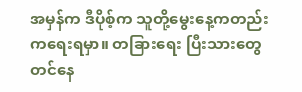အမှန်က ဒီပိုစ့်က သူတို့မွေးနေ့ကတည်းကရေးရမှာ။ တခြားရေး ပြီးသားတွေတင်နေ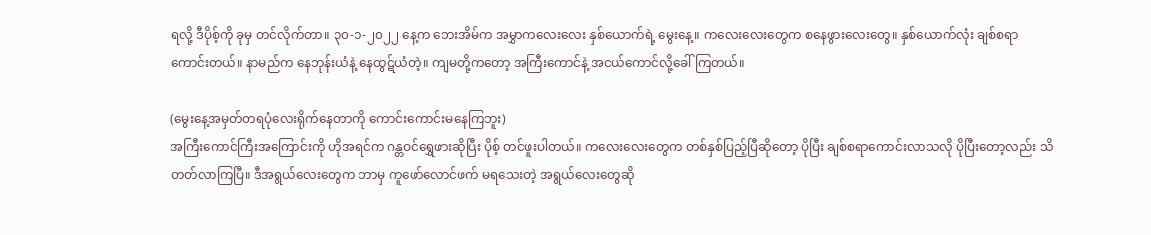ရလို့ ဒီပိုစ့်ကို ခုမှ တင်လိုက်တာ။ ၃၀-၁-၂၀၂၂ နေ့က ဘေးအိမ်က အမွှာကလေးလေး နှစ်ယောက်ရဲ့ မွေးနေ့။ ကလေးလေးတွေက စနေဖွားလေးတွေ။ နှစ်ယောက်လုံး ချစ်စရာ ကောင်းတယ်။ နာမည်က နေဘုန်းယံနဲ့ နေထွဋ်ယံတဲ့။ ကျမတို့ကတော့ အကြီးကောင်နဲ့ အငယ်ကောင်လို့ခေါ်ကြတယ်။

(မွေးနေ့အမှတ်တရပုံလေးရိုက်နေတာကို ကောင်းကောင်းမနေကြဘူး)
အကြီးကောင်ကြီးအကြောင်းကို ဟိုအရင်က ဂန္တဝင်ရွှေဖားဆိုပြီး ပိုစ့် တင်ဖူးပါတယ်။ ကလေးလေးတွေက တစ်နှစ်ပြည့်ပြီဆိုတော့ ပိုပြီး ချစ်စရာကောင်းလာသလို ပိုပြီးတော့လည်း သိတတ်လာကြပြီ။ ဒီအရွယ်လေးတွေက ဘာမှ ကူဖော်လောင်ဖက် မရသေးတဲ့ အရွယ်လေးတွေဆို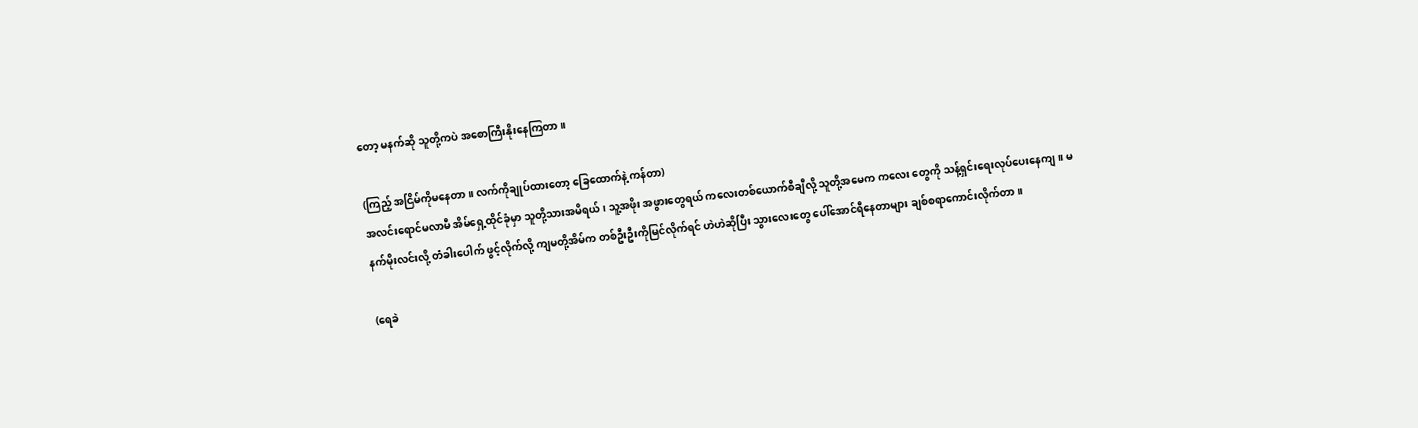တော့ မနက်ဆို သူတို့ကပဲ အစောကြီးနိုးနေကြတာ။

(ကြည့် အငြိမ်ကိုမနေတာ။ လက်ကိုချုပ်ထားတော့ ခြေထောက်နဲ့ ကန်တာ)
အလင်းရောင်မလာမီ အိမ်ရှေ့ထိုင်ခုံမှာ သူတို့သားအမိရယ်၊ သူ့အဖိုး အဖွားတွေရယ် ကလေးတစ်ယောက်စီချီလို့ သူတို့အမေက ကလေး တွေကို သန့်ရှင်းရေးလုပ်ပေးနေကျ။ မနက်မိုးလင်းလို့ တံခါးပေါက် ဖွင့်လိုက်လို့ ကျမတို့အိမ်က တစ်ဦးဦးကိုမြင်လိုက်ရင် ဟဲဟဲဆိုပြီး သွားလေးတွေ ပေါ်အောင်ရီနေတာများ ချစ်စရာကောင်းလိုက်တာ။

(ရေခဲ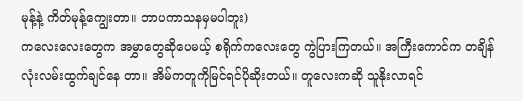မုန့်နဲ့ ကိတ်မုန့်ကျွေးတာ။ ဘာပကာသနမှမပါဘူး)
ကလေးလေးတွေက အမွှာတွေဆိုပေမယ့် စရိုက်ကလေးတွေ ကွဲပြားကြတယ်။ အကြီးကောင်က တချိန်လုံးလမ်းထွက်ချင်နေ တာ။ အိမ်ကတူကိုမြင်ရင်ပိုဆိုးတယ်။ တူလေးကဆို သူနိုးလာရင်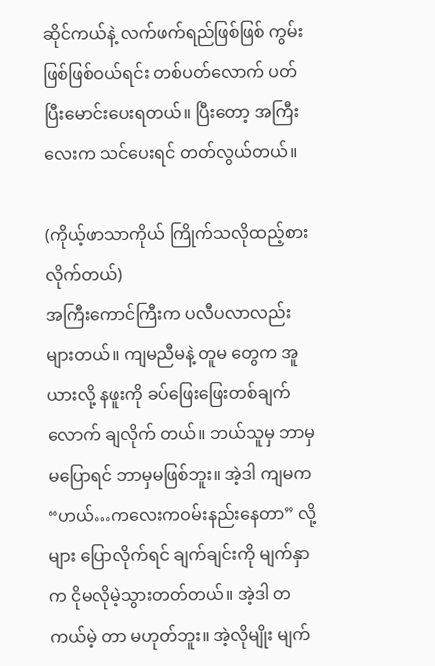ဆိုင်ကယ်နဲ့ လက်ဖက်ရည်ဖြစ်ဖြစ် ကွမ်းဖြစ်ဖြစ်ဝယ်ရင်း တစ်ပတ်လောက် ပတ်ပြီးမောင်းပေးရတယ်။ ပြီးတော့ အကြီးလေးက သင်ပေးရင် တတ်လွယ်တယ်။

(ကိုယ့်ဖာသာကိုယ် ကြိုက်သလိုထည့်စားလိုက်တယ်)
အကြီးကောင်ကြီးက ပလီပလာလည်း များတယ်။ ကျမညီမနဲ့ တူမ တွေက အူယားလို့ နဖူးကို ခပ်ဖြေးဖြေးတစ်ချက်လောက် ချလိုက် တယ်။ ဘယ်သူမှ ဘာမှမပြောရင် ဘာမှမဖြစ်ဘူး။ အဲ့ဒါ ကျမက “ဟယ်…ကလေးကဝမ်းနည်းနေတာ” လို့များ ပြောလိုက်ရင် ချက်ချင်းကို မျက်နှာက ငိုမလိုမဲ့သွားတတ်တယ်။ အဲ့ဒါ တကယ်မဲ့ တာ မဟုတ်ဘူး။ အဲ့လိုမျိုး မျက်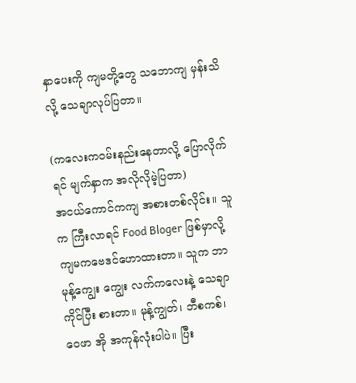နှာပေးကို ကျမတို့တွေ သဘောကျ မှန်းသိလို့ သေချာလုပ်ပြတာ။

(ကလေးကဝမ်းနည်းနေတာလို့ ပြောလိုက်ရင် မျက်နှာက အလိုလိုမဲ့ပြတာ)
အငယ်ကောင်ကကျ အစားတစ်လိုင်း။ သူက ကြီးလာရင် Food Bloger ဖြစ်မှာလို့ ကျမကဗေဒင်ဟောထားတာ။ သူက ဘာမုန့်ကျွေး ကျွေး လက်ကလေးနဲ့ သေချာကိုင်ပြီး စားတာ။ မုန့်ကျွတ်၊ ဘီစကစ်၊ ဝေဖာ အို အကုန်လုံးပါပဲ။ ပြီး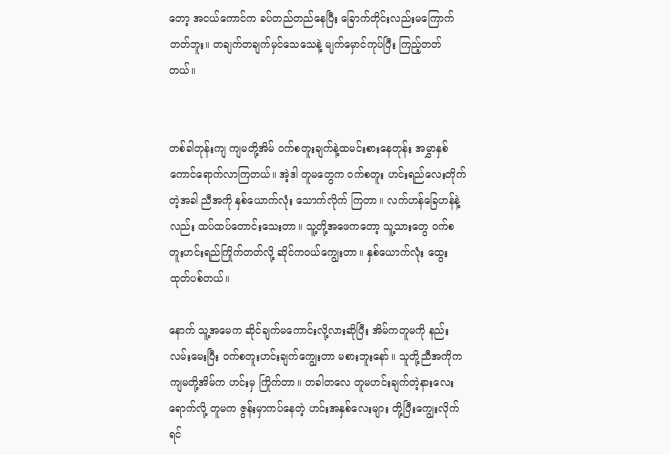တော့ အငယ်ကောင်က ခပ်တည်တည်နေပြီး ခြောက်တိုင်းလည်းမကြောက်တတ်ဘူး။ တချက်တချက်မှင်သေသေနဲ့ မျက်မှောင်ကုပ်ပြီး ကြည့်တတ်တယ်။


တစ်ခါတုန်းကျ ကျမတို့အိမ် ဝက်စတူးချက်နဲ့ထမင်းစားနေတုန်း အမွှာနှစ်ကောင်ရောက်လာကြတယ်။ အဲ့ဒါ တူမတွေက ဝက်စတူး ဟင်းရည်လေးတိုက်တဲ့အခါ ညီအကို နှစ်ယောက်လုံး သောက်လိုက် ကြတာ။ လက်ဟန်ခြေဟန်နဲ့လည်း ထပ်ထပ်တောင်းသေးတာ။ သူ့တို့အဖေကတော့ သူ့သားတွေ ဝက်စတူးဟင်းရည်ကြိုက်တတ်လို့ ဆိုင်ကဝယ်ကျွေးတာ။ နှစ်ယောက်လုံး ထွေးထုတ်ပစ်တယ်။

နောက် သူ့အမေက ဆိုင်ချက်မကောင်းလို့လားဆိုပြီး အိမ်ကတူမကို နည်းလမ်းမေးပြီး ဝက်စတူးဟင်းချက်ကျွေးတာ မစားဘူးနော်။ သူတို့ညီအကိုက ကျမတို့အိမ်က ဟင်းမှ ကြိုက်တာ။ တခါတလေ တူမဟင်းချက်တဲ့နားလေးရောက်လို့ တူမက ဇွန်းမှာကပ်နေတဲ့ ဟင်းအနှစ်လေးများ တို့ပြီးကျွေးလိုက်ရင်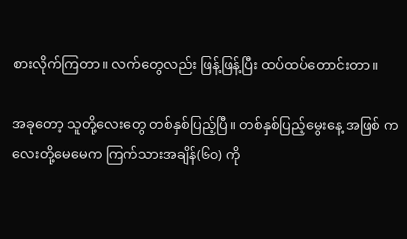စားလိုက်ကြတာ။ လက်တွေလည်း ဖြန့်ဖြန့်ပြီး ထပ်ထပ်တောင်းတာ။

အခုတော့ သူတို့လေးတွေ တစ်နှစ်ပြည့်ပြီ။ တစ်နှစ်ပြည့်မွေးနေ့ အဖြစ် ကလေးတို့မေမေက ကြက်သားအချိန်(၆၀) ကို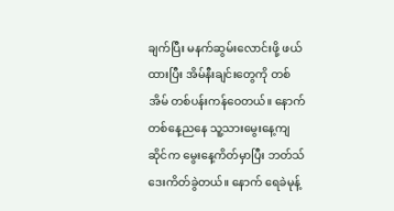ချက်ပြီး မနက်ဆွမ်းလောင်းဖို့ ဖယ်ထားပြီး အိမ်နီးချင်းတွေကို တစ်အိမ် တစ်ပန်းကန်ဝေတယ်။ နောက်တစ်နေ့ညနေ သူ့သားမွေးနေ့ကျ ဆိုင်က မွေးနေ့ကိတ်မှာပြီး ဘတ်သ်ဒေးကိတ်ခွဲတယ်။ နောက် ရေခဲမုန့်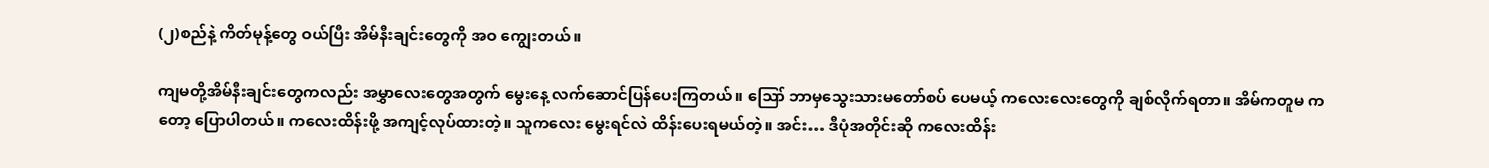(၂)စည်နဲ့ ကိတ်မုန့်တွေ ဝယ်ပြီး အိမ်နီးချင်းတွေကို အဝ ကျွေးတယ်။

ကျမတို့အိမ်နီးချင်းတွေကလည်း အမွှာလေးတွေအတွက် မွေးနေ့ လက်ဆောင်ပြန်ပေးကြတယ်။ ဪ ဘာမှသွေးသားမတော်စပ် ပေမယ့် ကလေးလေးတွေကို ချစ်လိုက်ရတာ။ အိမ်ကတူမ ကတော့ ပြောပါတယ်။ ကလေးထိန်းဖို့ အကျင့်လုပ်ထားတဲ့။ သူကလေး မွေးရင်လဲ ထိန်းပေးရမယ်တဲ့။ အင်း… ဒီပုံအတိုင်းဆို ကလေးထိန်း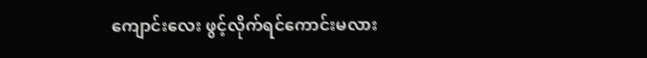ကျောင်းလေး ဖွင့်လိုက်ရင်ကောင်းမလား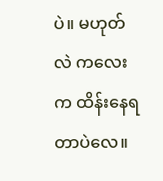ပဲ။ မဟုတ်လဲ ကလေးက ထိန်းနေရတာပဲလေ။